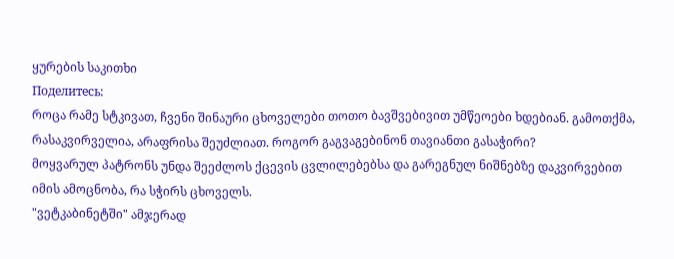ყურების საკითხი
Поделитесь:
როცა რამე სტკივათ, ჩვენი შინაური ცხოველები თოთო ბავშვებივით უმწეოები ხდებიან. გამოთქმა, რასაკვირველია, არაფრისა შეუძლიათ. როგორ გაგვაგებინონ თავიანთი გასაჭირი?
მოყვარულ პატრონს უნდა შეეძლოს ქცევის ცვლილებებსა და გარეგნულ ნიშნებზე დაკვირვებით იმის ამოცნობა, რა სჭირს ცხოველს.
"ვეტკაბინეტში" ამჯერად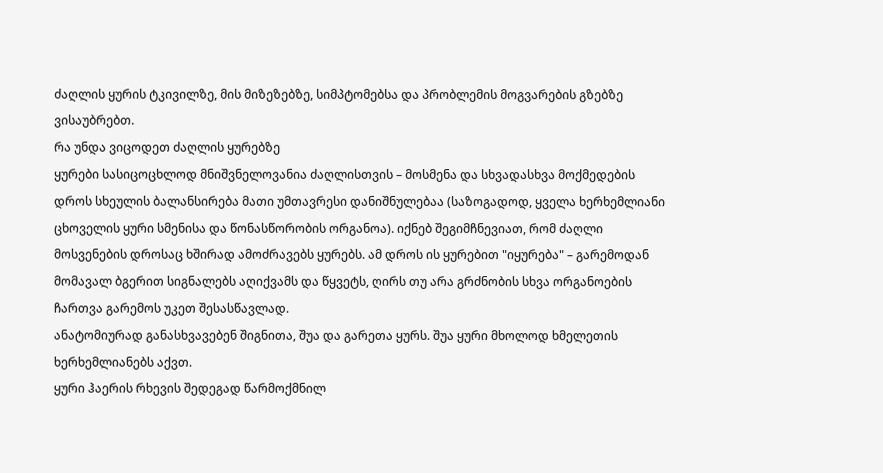ძაღლის ყურის ტკივილზე, მის მიზეზებზე, სიმპტომებსა და პრობლემის მოგვარების გზებზე ვისაუბრებთ.
რა უნდა ვიცოდეთ ძაღლის ყურებზე
ყურები სასიცოცხლოდ მნიშვნელოვანია ძაღლისთვის – მოსმენა და სხვადასხვა მოქმედების დროს სხეულის ბალანსირება მათი უმთავრესი დანიშნულებაა (საზოგადოდ, ყველა ხერხემლიანი ცხოველის ყური სმენისა და წონასწორობის ორგანოა). იქნებ შეგიმჩნევიათ, რომ ძაღლი მოსვენების დროსაც ხშირად ამოძრავებს ყურებს. ამ დროს ის ყურებით "იყურება" – გარემოდან მომავალ ბგერით სიგნალებს აღიქვამს და წყვეტს, ღირს თუ არა გრძნობის სხვა ორგანოების ჩართვა გარემოს უკეთ შესასწავლად.
ანატომიურად განასხვავებენ შიგნითა, შუა და გარეთა ყურს. შუა ყური მხოლოდ ხმელეთის ხერხემლიანებს აქვთ.
ყური ჰაერის რხევის შედეგად წარმოქმნილ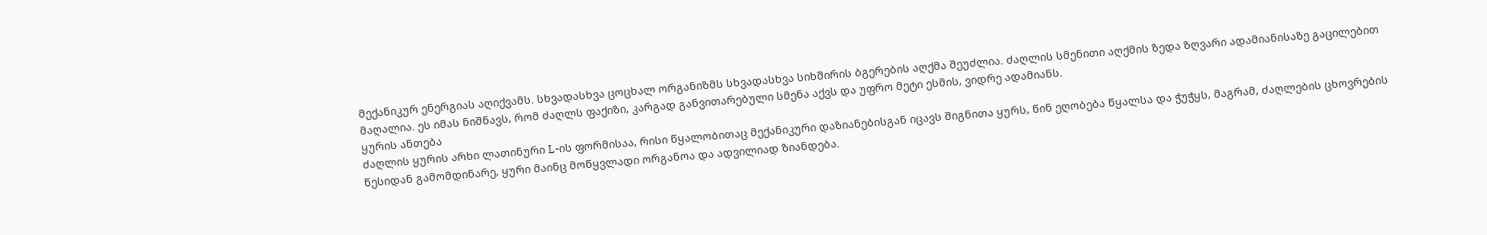მექანიკურ ენერგიას აღიქვამს. სხვადასხვა ცოცხალ ორგანიზმს სხვადასხვა სიხშირის ბგერების აღქმა შეუძლია. ძაღლის სმენითი აღქმის ზედა ზღვარი ადამიანისაზე გაცილებით მაღალია. ეს იმას ნიშნავს, რომ ძაღლს ფაქიზი, კარგად განვითარებული სმენა აქვს და უფრო მეტი ესმის, ვიდრე ადამიანს.
ყურის ანთება
ძაღლის ყურის არხი ლათინური L-ის ფორმისაა, რისი წყალობითაც მექანიკური დაზიანებისგან იცავს შიგნითა ყურს, წინ ეღობება წყალსა და ჭუჭყს, მაგრამ, ძაღლების ცხოვრების წესიდან გამომდინარე, ყური მაინც მოწყვლადი ორგანოა და ადვილიად ზიანდება.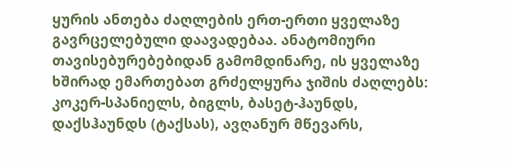ყურის ანთება ძაღლების ერთ-ერთი ყველაზე გავრცელებული დაავადებაა. ანატომიური თავისებურებებიდან გამომდინარე, ის ყველაზე ხშირად ემართებათ გრძელყურა ჯიშის ძაღლებს: კოკერ-სპანიელს, ბიგლს, ბასეტ-ჰაუნდს, დაქსჰაუნდს (ტაქსას), ავღანურ მწევარს,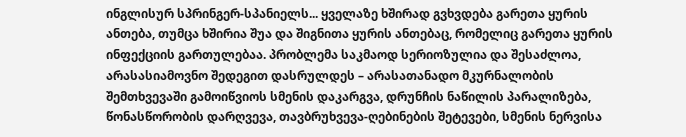ინგლისურ სპრინგერ-სპანიელს... ყველაზე ხშირად გვხვდება გარეთა ყურის ანთება, თუმცა ხშირია შუა და შიგნითა ყურის ანთებაც, რომელიც გარეთა ყურის ინფექციის გართულებაა. პრობლემა საკმაოდ სერიოზულია და შესაძლოა, არასასიამოვნო შედეგით დასრულდეს – არასათანადო მკურნალობის შემთხვევაში გამოიწვიოს სმენის დაკარგვა, დრუნჩის ნაწილის პარალიზება, წონასწორობის დარღვევა, თავბრუხვევა-ღებინების შეტევები, სმენის ნერვისა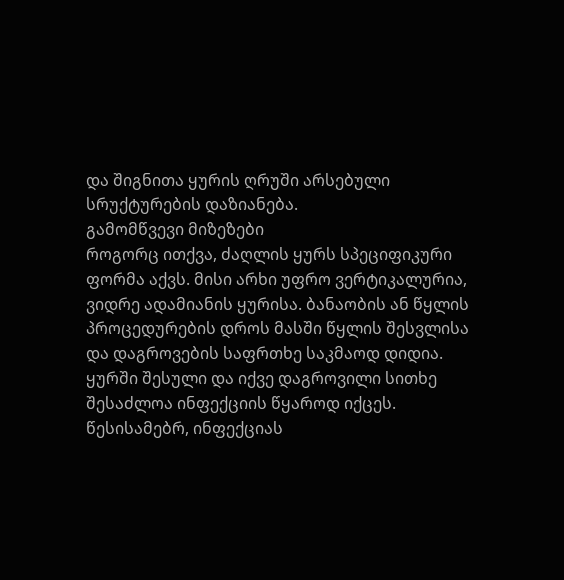და შიგნითა ყურის ღრუში არსებული სრუქტურების დაზიანება.
გამომწვევი მიზეზები
როგორც ითქვა, ძაღლის ყურს სპეციფიკური ფორმა აქვს. მისი არხი უფრო ვერტიკალურია, ვიდრე ადამიანის ყურისა. ბანაობის ან წყლის პროცედურების დროს მასში წყლის შესვლისა და დაგროვების საფრთხე საკმაოდ დიდია. ყურში შესული და იქვე დაგროვილი სითხე შესაძლოა ინფექციის წყაროდ იქცეს. წესისამებრ, ინფექციას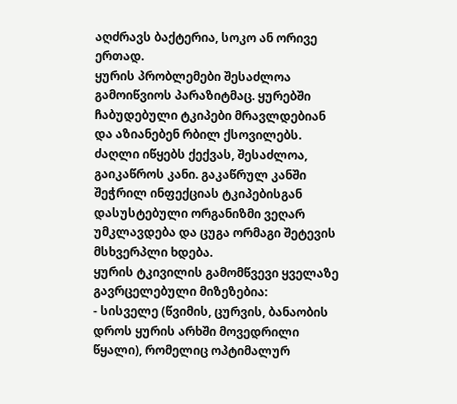აღძრავს ბაქტერია, სოკო ან ორივე ერთად.
ყურის პრობლემები შესაძლოა გამოიწვიოს პარაზიტმაც. ყურებში ჩაბუდებული ტკიპები მრავლდებიან და აზიანებენ რბილ ქსოვილებს. ძაღლი იწყებს ქექვას, შესაძლოა, გაიკაწროს კანი. გაკაწრულ კანში შეჭრილ ინფექციას ტკიპებისგან დასუსტებული ორგანიზმი ვეღარ უმკლავდება და ცუგა ორმაგი შეტევის მსხვერპლი ხდება.
ყურის ტკივილის გამომწვევი ყველაზე გავრცელებული მიზეზებია:
- სისველე (წვიმის, ცურვის, ბანაობის დროს ყურის არხში მოვედრილი წყალი), რომელიც ოპტიმალურ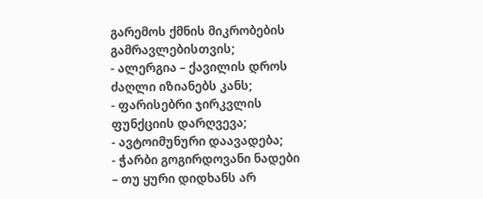გარემოს ქმნის მიკრობების გამრავლებისთვის;
- ალერგია – ქავილის დროს ძაღლი იზიანებს კანს;
- ფარისებრი ჯირკვლის ფუნქციის დარღვევა;
- ავტოიმუნური დაავადება;
- ჭარბი გოგირდოვანი ნადები – თუ ყური დიდხანს არ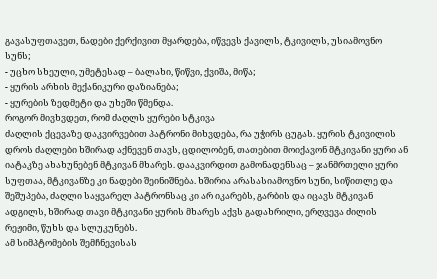გავასუფთავეთ, ნადები ქერქივით მყარდება, იწვევს ქავილს, ტკივილს, უსიამოვნო სუნს;
- უცხო სხეული, უმეტესად – ბალახი, წიწვი, ქვიშა, მიწა;
- ყურის არხის მექანიკური დაზიანება;
- ყურების ზედმეტი და უხეში წმენდა.
როგორ მივხვდეთ, რომ ძაღლს ყურები სტკივა
ძაღლის ქცევაზე დაკვირვებით პატრონი მიხვდება, რა უჭირს ცუგას. ყურის ტკივილის დროს ძაღლები ხშირად აქნევენ თავს, ცდილობენ, თათებით მოიქავონ მტკივანი ყური ან იატაკზე ახახუნებენ მტკივან მხარეს. დააკვირდით გამონადენსაც – ჯანმრთელი ყური სუფთაა, მტკივანზე კი ნადები შეინიშნება. ხშირია არასასიამოვნო სუნი, სიწითლე და შეშუპება, ძაღლი საყვარელ პატრონსაც კი არ იკარებს, გარბის და იცავს მტკივან ადგილს, ხშირად თავი მტკივანი ყურის მხარეს აქვს გადახრილი, ერღვევა ძილის რეჟიმი, წუხს და სლუკუნებს.
ამ სიმპტომების შემჩნევისას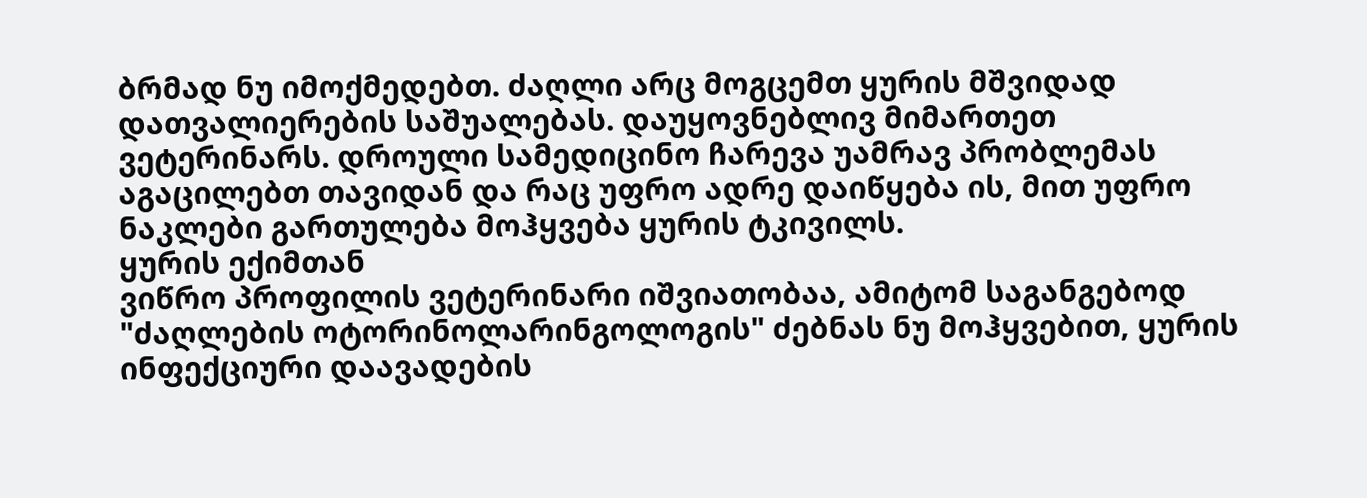ბრმად ნუ იმოქმედებთ. ძაღლი არც მოგცემთ ყურის მშვიდად დათვალიერების საშუალებას. დაუყოვნებლივ მიმართეთ ვეტერინარს. დროული სამედიცინო ჩარევა უამრავ პრობლემას აგაცილებთ თავიდან და რაც უფრო ადრე დაიწყება ის, მით უფრო ნაკლები გართულება მოჰყვება ყურის ტკივილს.
ყურის ექიმთან
ვიწრო პროფილის ვეტერინარი იშვიათობაა, ამიტომ საგანგებოდ "ძაღლების ოტორინოლარინგოლოგის" ძებნას ნუ მოჰყვებით, ყურის ინფექციური დაავადების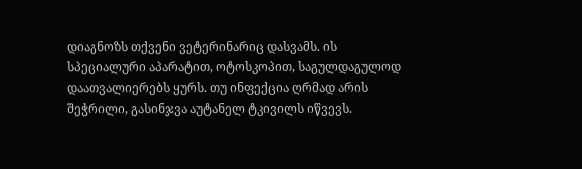დიაგნოზს თქვენი ვეტერინარიც დასვამს. ის სპეციალური აპარატით, ოტოსკოპით, საგულდაგულოდ დაათვალიერებს ყურს. თუ ინფექცია ღრმად არის შეჭრილი, გასინჯვა აუტანელ ტკივილს იწვევს.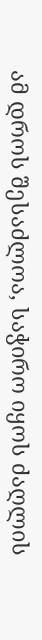ამ დროს შესაძლოა, საჭირო იყოს ძაღლის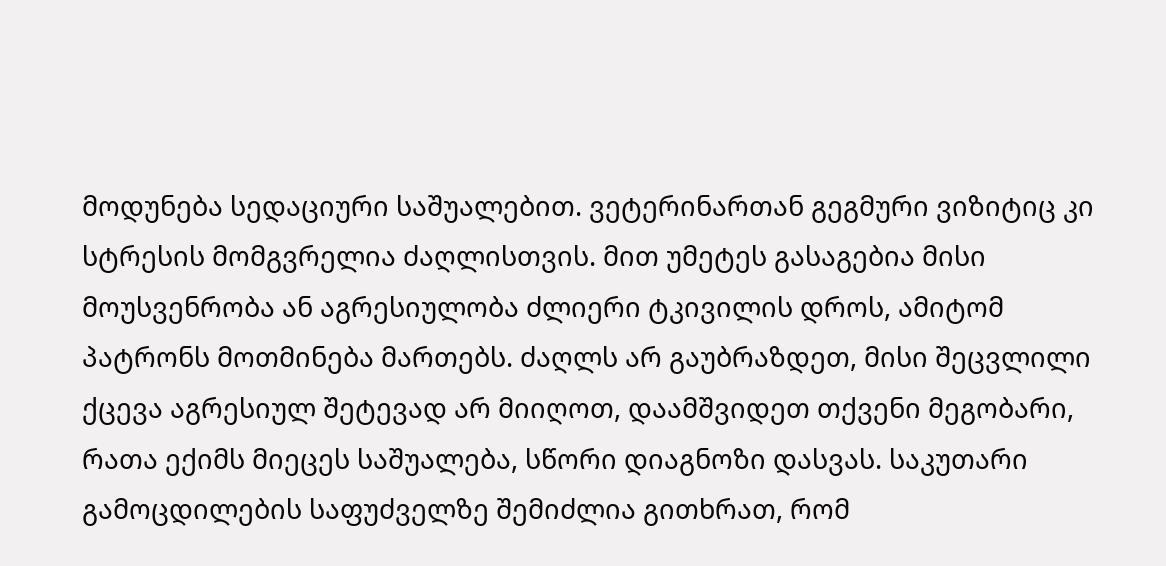მოდუნება სედაციური საშუალებით. ვეტერინართან გეგმური ვიზიტიც კი სტრესის მომგვრელია ძაღლისთვის. მით უმეტეს გასაგებია მისი მოუსვენრობა ან აგრესიულობა ძლიერი ტკივილის დროს, ამიტომ პატრონს მოთმინება მართებს. ძაღლს არ გაუბრაზდეთ, მისი შეცვლილი ქცევა აგრესიულ შეტევად არ მიიღოთ, დაამშვიდეთ თქვენი მეგობარი, რათა ექიმს მიეცეს საშუალება, სწორი დიაგნოზი დასვას. საკუთარი გამოცდილების საფუძველზე შემიძლია გითხრათ, რომ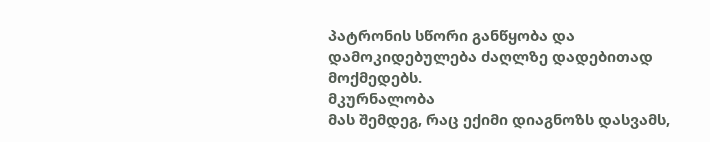პატრონის სწორი განწყობა და დამოკიდებულება ძაღლზე დადებითად მოქმედებს.
მკურნალობა
მას შემდეგ, რაც ექიმი დიაგნოზს დასვამს,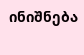ინიშნება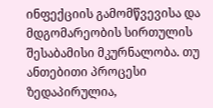ინფექციის გამომწვევისა და მდგომარეობის სირთულის შესაბამისი მკურნალობა. თუ ანთებითი პროცესი ზედაპირულია,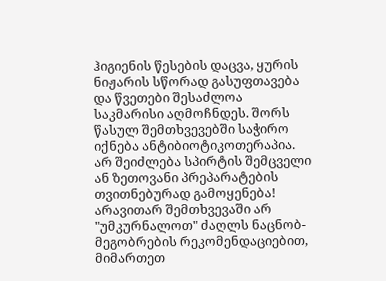ჰიგიენის წესების დაცვა, ყურის ნიჟარის სწორად გასუფთავება და წვეთები შესაძლოა საკმარისი აღმოჩნდეს. შორს წასულ შემთხვევებში საჭირო იქნება ანტიბიოტიკოთერაპია.
არ შეიძლება სპირტის შემცველი ან ზეთოვანი პრეპარატების თვითნებურად გამოყენება!
არავითარ შემთხვევაში არ "უმკურნალოთ" ძაღლს ნაცნობ-მეგობრების რეკომენდაციებით, მიმართეთ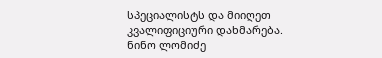სპეციალისტს და მიიღეთ კვალიფიციური დახმარება.
ნინო ლომიძე